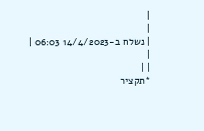|
|
| נשלח ב-14/4/2023 06:03 |
|
| |
*תקציר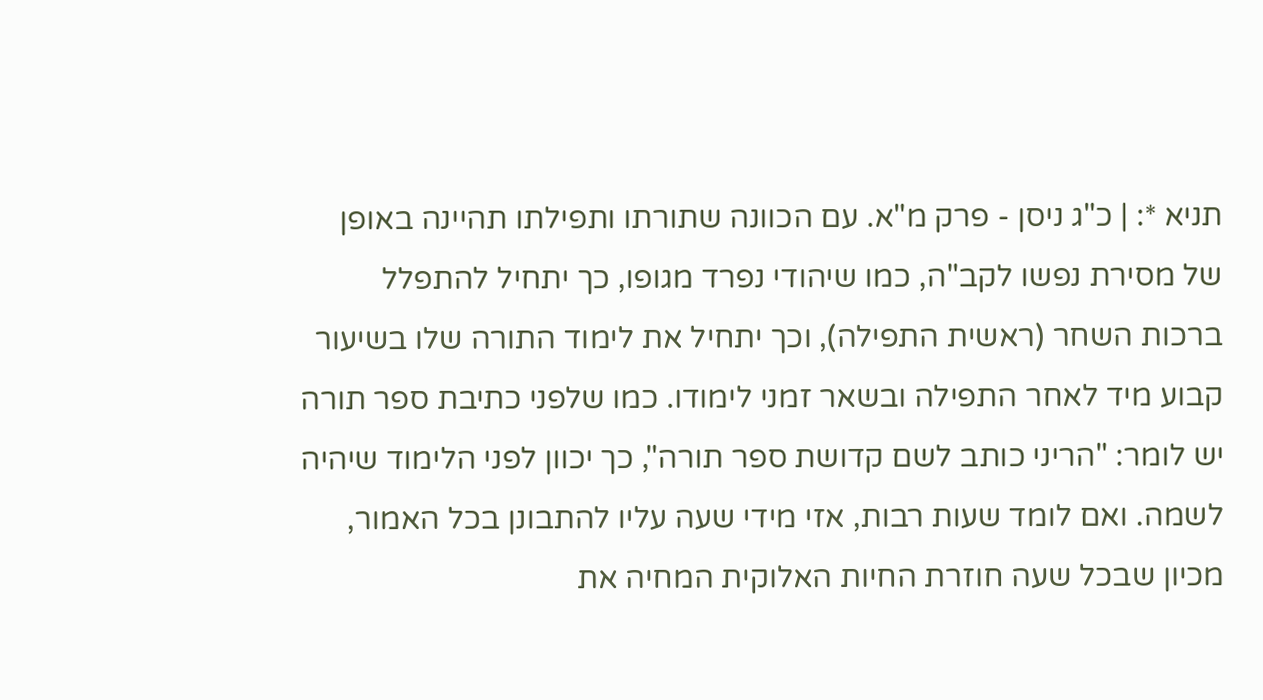תניא *: | כ"ג ניסן - פרק מ"א. עם הכוונה שתורתו ותפילתו תהיינה באופן של מסירת נפשו לקב"ה, כמו שיהודי נפרד מגופו, כך יתחיל להתפלל ברכות השחר (ראשית התפילה), וכך יתחיל את לימוד התורה שלו בשיעור קבוע מיד לאחר התפילה ובשאר זמני לימודו. כמו שלפני כתיבת ספר תורה יש לומר: "הריני כותב לשם קדושת ספר תורה", כך יכוון לפני הלימוד שיהיה לשמה. ואם לומד שעות רבות, אזי מידי שעה עליו להתבונן בכל האמור, מכיון שבכל שעה חוזרת החיות האלוקית המחיה את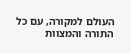העולם למקורה, עם כל התורה והמצוות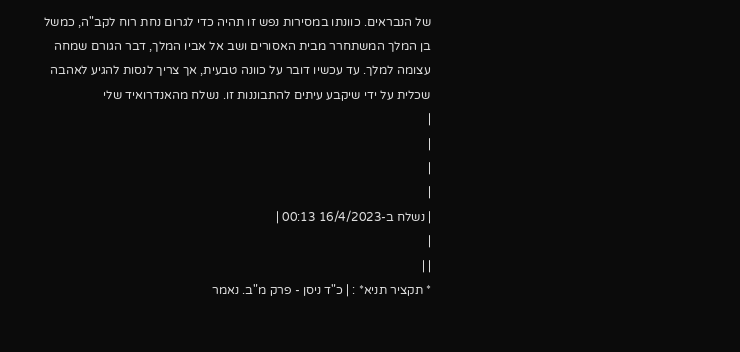של הנבראים. כוונתו במסירות נפש זו תהיה כדי לגרום נחת רוח לקב"ה, כמשל בן המלך המשתחרר מבית האסורים ושב אל אביו המלך, דבר הגורם שמחה עצומה למלך. עד עכשיו דובר על כוונה טבעית, אך צריך לנסות להגיע לאהבה שכלית על ידי שיקבע עיתים להתבוננות זו. נשלח מהאנדרואיד שלי
|
|
|
|
| נשלח ב-16/4/2023 00:13 |
|
| |
* תקציר תניא* : | כ"ד ניסן - פרק מ"ב. נאמר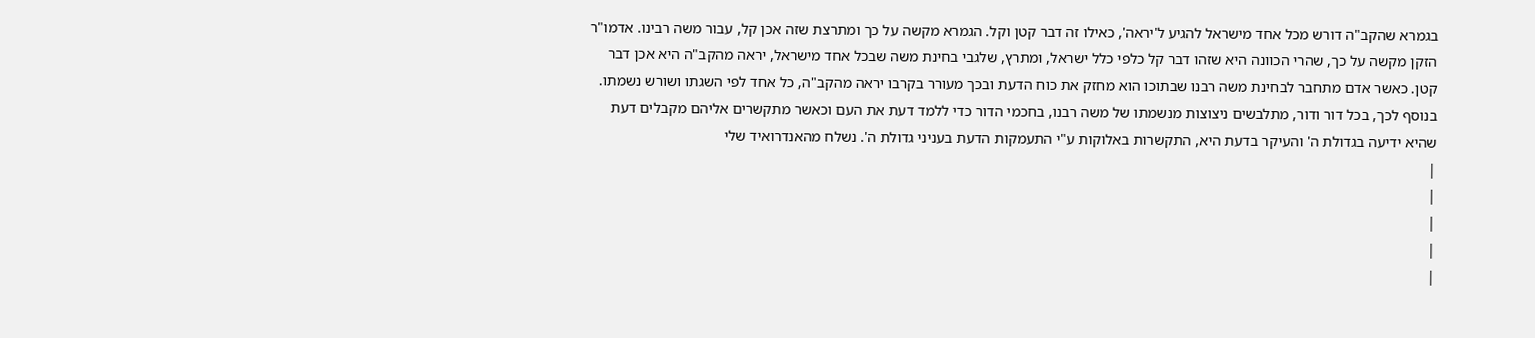בגמרא שהקב"ה דורש מכל אחד מישראל להגיע ל'יראה', כאילו זה דבר קטן וקל. הגמרא מקשה על כך ומתרצת שזה אכן קל, עבור משה רבינו. אדמו"ר הזקן מקשה על כך, שהרי הכוונה היא שזהו דבר קל כלפי כלל ישראל, ומתרץ, שלגבי בחינת משה שבכל אחד מישראל, יראה מהקב"ה היא אכן דבר קטן. כאשר אדם מתחבר לבחינת משה רבנו שבתוכו הוא מחזק את כוח הדעת ובכך מעורר בקרבו יראה מהקב"ה, כל אחד לפי השגתו ושורש נשמתו. בנוסף לכך, בכל דור ודור, מתלבשים ניצוצות מנשמתו של משה רבנו, בחכמי הדור כדי ללמד דעת את העם וכאשר מתקשרים אליהם מקבלים דעת שהיא ידיעה בגדולת ה' והעיקר בדעת היא, התקשרות באלוקות ע"י התעמקות הדעת בעניני גדולת ה'. נשלח מהאנדרואיד שלי
|
|
|
|
|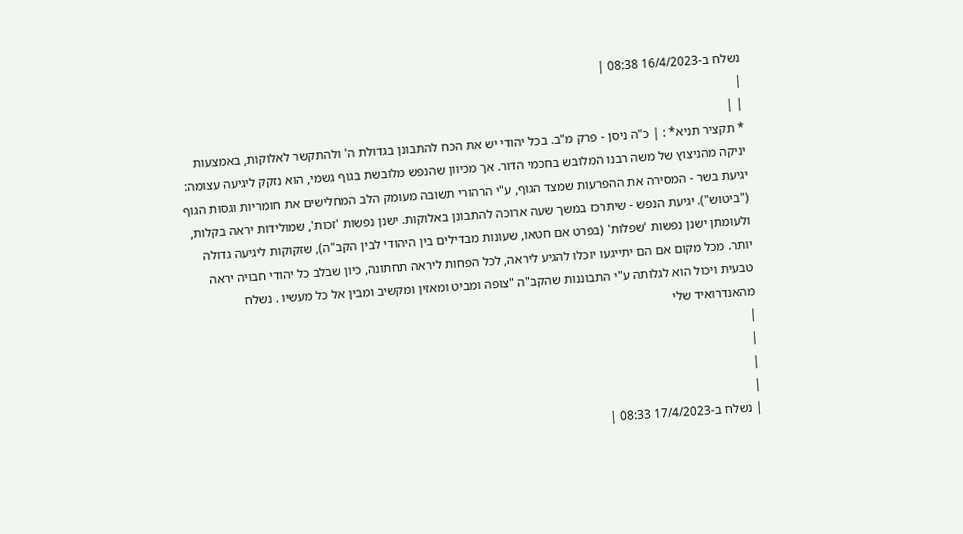נשלח ב-16/4/2023 08:38 |
|
| |
* תקציר תניא* : | כ"ה ניסן - פרק מ"ב. בכל יהודי יש את הכח להתבונן בגדולת ה' ולהתקשר לאלוקות, באמצעות יניקה מהניצוץ של משה רבנו המלובש בחכמי הדור. אך מכיוון שהנפש מלובשת בגוף גשמי, הוא נזקק ליגיעה עצומה: יגיעת בשר - המסירה את ההפרעות שמצד הגוף, ע"י הרהורי תשובה מעומק הלב המחלישים את חומריות וגסות הגוף ("ביטוש"). יגיעת הנפש - שיתרכז במשך שעה ארוכה להתבונן באלוקות. ישנן נפשות 'זכות', שמולידות יראה בקלות, ולעומתן ישנן נפשות 'שפלות' (בפרט אם חטאו, שעונות מבדילים בין היהודי לבין הקב"ה), שזקוקות ליגיעה גדולה יותר. מכל מקום אם הם יתייגעו יוכלו להגיע ליראה, לכל הפחות ליראה תחתונה, כיון שבלב כל יהודי חבויה יראה טבעית ויכול הוא לגלותה ע"י התבוננות שהקב"ה "צופה ומביט ומאזין ומקשיב ומבין אל כל מעשיו . נשלח מהאנדרואיד שלי
|
|
|
|
| נשלח ב-17/4/2023 08:33 |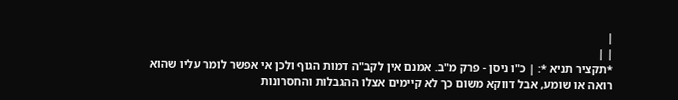|
| |
*תקציר תניא *: | כ"ו ניסן - פרק מ"ב. אמנם אין לקב"ה דמות הגוף ולכן אי אפשר לומר עליו שהוא רואה או שומע, אבל דווקא משום כך לא קיימים אצלו ההגבלות והחסרונות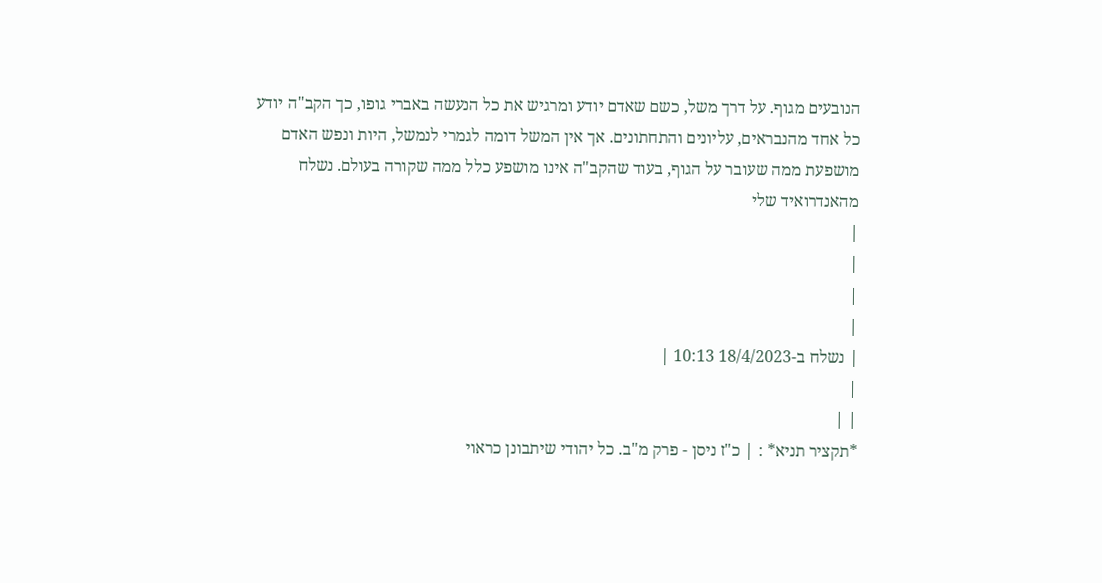הנובעים מגוף. על דרך משל, כשם שאדם יודע ומרגיש את כל הנעשה באברי גופו, כך הקב"ה יודע כל אחד מהנבראים, עליונים והתחתונים. אך אין המשל דומה לגמרי לנמשל, היות ונפש האדם מושפעת ממה שעובר על הגוף, בעוד שהקב"ה אינו מושפע כלל ממה שקורה בעולם. נשלח מהאנדרואיד שלי
|
|
|
|
| נשלח ב-18/4/2023 10:13 |
|
| |
*תקציר תניא* : | כ"ז ניסן - פרק מ"ב. כל יהודי שיתבונן כראוי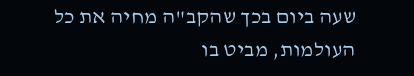שעה ביום בכך שהקב"ה מחיה את כל העולמות, מביט בו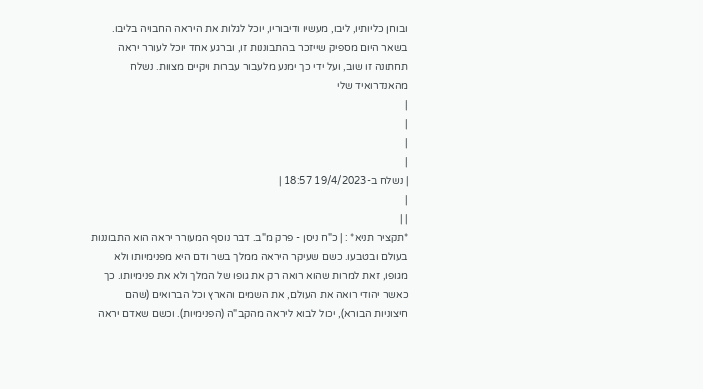ובוחן כליותיו, ליבו, מעשיו ודיבוריו, יוכל לגלות את היראה החבויה בליבו. בשאר היום מספיק שייזכר בהתבוננות זו, וברגע אחד יוכל לעורר יראה תחתונה זו שוב, ועל ידי כך ימנע מלעבור עברות ויקיים מצוות. נשלח מהאנדרואיד שלי
|
|
|
|
| נשלח ב-19/4/2023 18:57 |
|
| |
*תקציר תניא* : | כ"ח ניסן - פרק מ"ב. דבר נוסף המעורר יראה הוא התבוננות בעולם ובטבעו. כשם שעיקר היראה ממלך בשר ודם היא מפנימיותו ולא מגופו, זאת למרות שהוא רואה רק את גופו של המלך ולא את פנימיותו. כך כאשר יהודי רואה את העולם, את השמים והארץ וכל הברואים (שהם חיצוניות הבורא), יכול לבוא ליראה מהקב"ה (הפנימיות). וכשם שאדם יראה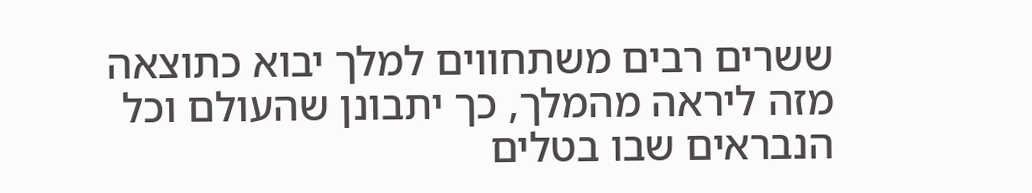ששרים רבים משתחווים למלך יבוא כתוצאה מזה ליראה מהמלך, כך יתבונן שהעולם וכל הנבראים שבו בטלים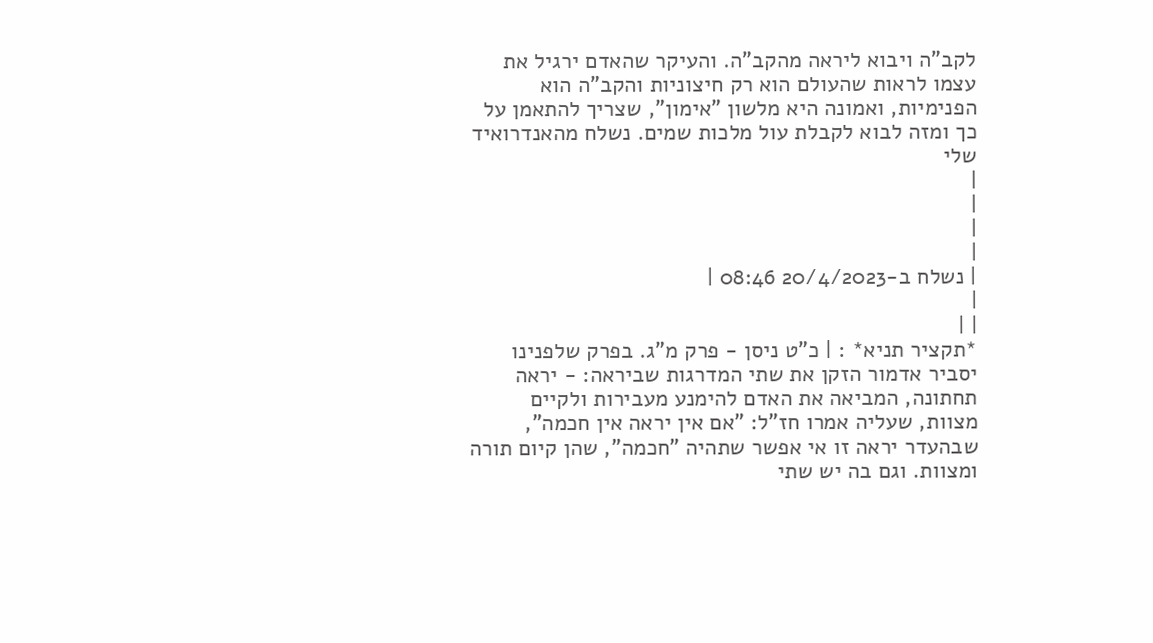לקב"ה ויבוא ליראה מהקב"ה. והעיקר שהאדם ירגיל את עצמו לראות שהעולם הוא רק חיצוניות והקב"ה הוא הפנימיות, ואמונה היא מלשון "אימון", שצריך להתאמן על כך ומזה לבוא לקבלת עול מלכות שמים. נשלח מהאנדרואיד שלי
|
|
|
|
| נשלח ב-20/4/2023 08:46 |
|
| |
*תקציר תניא* : | כ"ט ניסן - פרק מ"ג. בפרק שלפנינו יסביר אדמור הזקן את שתי המדרגות שביראה: - יראה תחתונה, המביאה את האדם להימנע מעבירות ולקיים מצוות, שעליה אמרו חז"ל: "אם אין יראה אין חכמה", שבהעדר יראה זו אי אפשר שתהיה "חכמה", שהן קיום תורה ומצוות. וגם בה יש שתי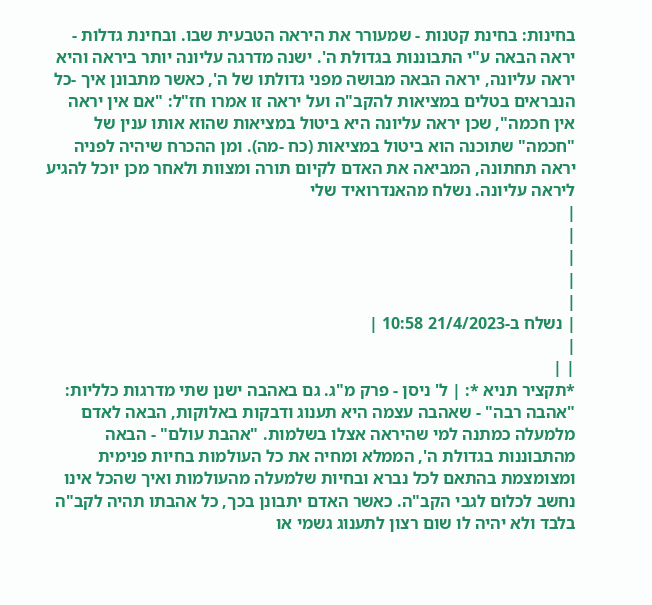בחינות: בחינת קטנות - שמעורר את היראה הטבעית שבו. ובחינת גדלות - יראה הבאה ע"י התבוננות בגדולת ה'. ישנה מדרגה עליונה יותר ביראה והיא יראה עליונה, יראה הבאה מבושה מפני גדולתו של ה', כאשר מתבונן איך -כל הנבראים בטלים במציאות להקב"ה ועל יראה זו אמרו חז"ל: "אם אין יראה אין חכמה", שכן יראה עליונה היא ביטול במציאות שהוא אותו ענין של "חכמה" שתוכנה הוא ביטול במציאות (כח -מה). ומן ההכרח שיהיה לפניה יראה תחתונה, המביאה את האדם לקיום תורה ומצוות ולאחר מכן יוכל להגיע ליראה עליונה. נשלח מהאנדרואיד שלי
|
|
|
|
|
| נשלח ב-21/4/2023 10:58 |
|
| |
*תקציר תניא *: | ל' ניסן - פרק מ"ג. גם באהבה ישנן שתי מדרגות כלליות: "אהבה רבה" - שאהבה עצמה היא תענוג ודבקות באלוקות, הבאה לאדם מלמעלה כמתנה למי שהיראה אצלו בשלמות. "אהבת עולם" - הבאה מהתבוננות בגדולת ה', הממלא ומחיה את כל העולמות בחיות פנימית ומצומצמת בהתאם לכל נברא ובחיות שלמעלה מהעולמות ואיך שהכל אינו נחשב לכלום לגבי הקב"ה. כאשר האדם יתבונן בכך, כל אהבתו תהיה לקב"ה בלבד ולא יהיה לו שום רצון לתענוג גשמי או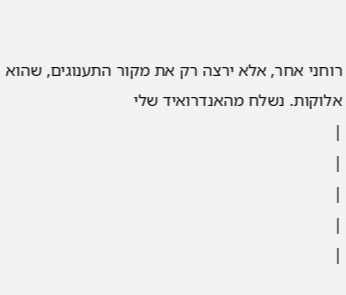רוחני אחר, אלא ירצה רק את מקור התענוגים, שהוא אלוקות. נשלח מהאנדרואיד שלי
|
|
|
|
|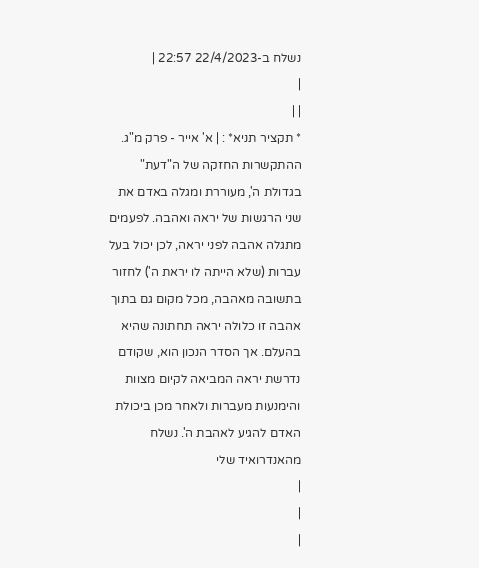נשלח ב-22/4/2023 22:57 |
|
| |
* תקציר תניא* : | א' אייר - פרק מ"ג. ההתקשרות החזקה של ה"דעת" בגדולת ה', מעוררת ומגלה באדם את שני הרגשות של יראה ואהבה. לפעמים מתגלה אהבה לפני יראה, לכן יכול בעל עברות (שלא הייתה לו יראת ה') לחזור בתשובה מאהבה, מכל מקום גם בתוך אהבה זו כלולה יראה תחתונה שהיא בהעלם. אך הסדר הנכון הוא, שקודם נדרשת יראה המביאה לקיום מצוות והימנעות מעברות ולאחר מכן ביכולת האדם להגיע לאהבת ה'. נשלח מהאנדרואיד שלי
|
|
|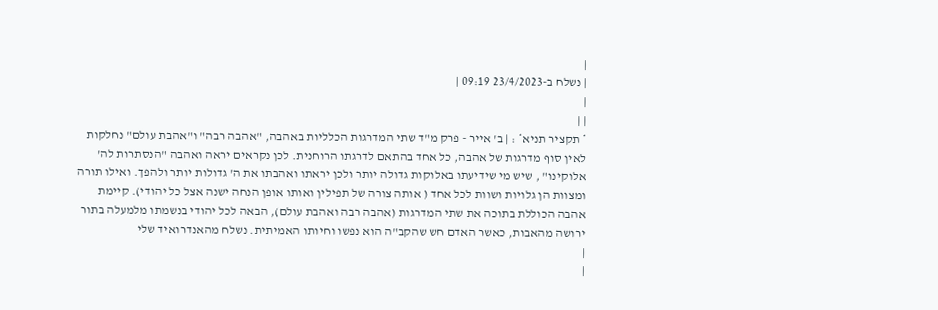|
| נשלח ב-23/4/2023 09:19 |
|
| |
* תקציר תניא* : | ב' אייר - פרק מ"ד שתי המדרגות הכלליות באהבה, "אהבה רבה" ו"אהבת עולם" נחלקות לאין סוף מדרגות של אהבה, כל אחד בהתאם לדרגתו הרוחנית. לכן נקראים יראה ואהבה "הנסתרות לה' אלוקינו" , שיש מי שידיעתו באלוקות גדולה יותר ולכן יראתו ואהבתו את ה' גדולות יותר ולהפך. ואילו תורה ומצוות הן גלויות ושוות לכל אחד ( אותה צורה של תפילין ואותו אופן הנחה ישנה אצל כל יהודי). קיימת אהבה הכוללת בתוכה את שתי המדרגות (אהבה רבה ואהבת עולם), הבאה לכל יהודי בנשמתו מלמעלה בתור ירושה מהאבות, כאשר האדם חש שהקב"ה הוא נפשו וחיותו האמיתית. נשלח מהאנדרואיד שלי
|
|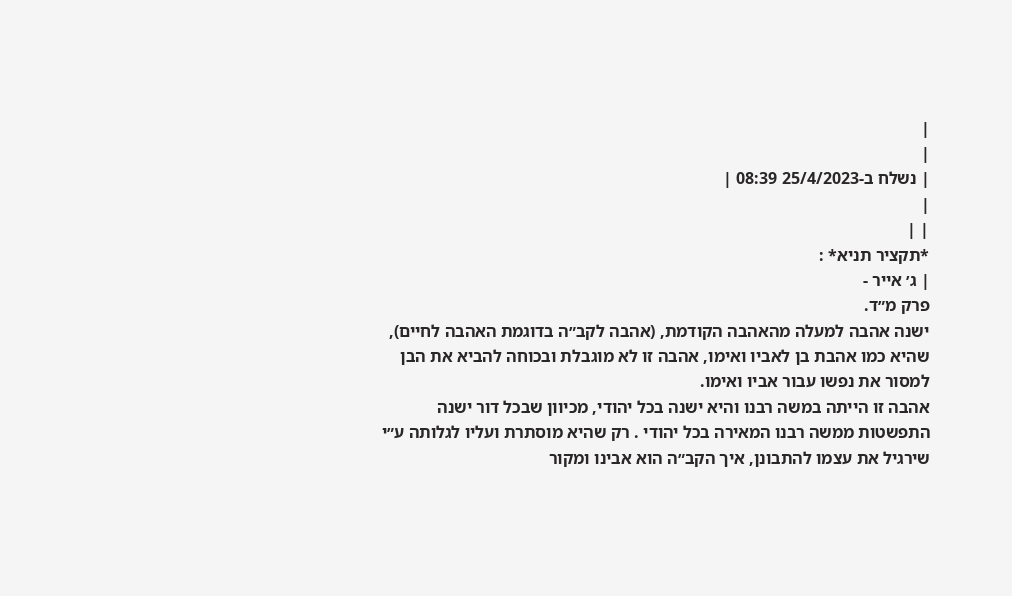|
|
| נשלח ב-25/4/2023 08:39 |
|
| |
*תקציר תניא* :
| ג׳ אייר -
פרק מ״ד.
ישנה אהבה למעלה מהאהבה הקודמת, (אהבה לקב״ה בדוגמת האהבה לחיים), שהיא כמו אהבת בן לאביו ואימו, אהבה זו לא מוגבלת ובכוחה להביא את הבן למסור את נפשו עבור אביו ואימו.
אהבה זו הייתה במשה רבנו והיא ישנה בכל יהודי, מכיוון שבכל דור ישנה התפשטות ממשה רבנו המאירה בכל יהודי . רק שהיא מוסתרת ועליו לגלותה ע״י שירגיל את עצמו להתבונן, איך הקב״ה הוא אבינו ומקור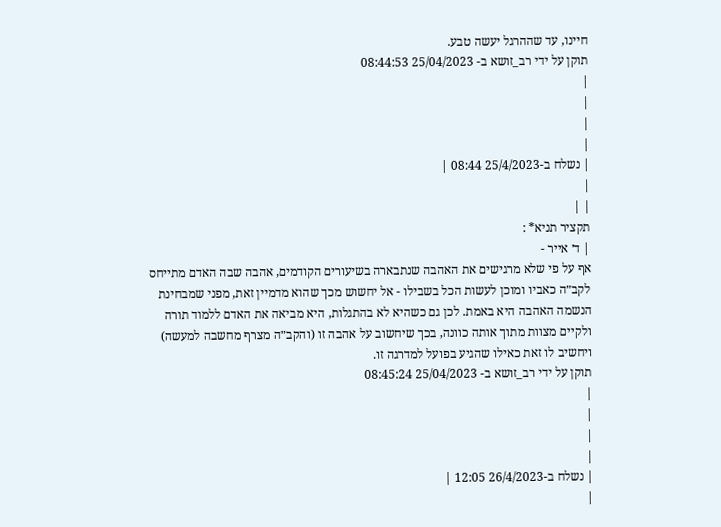חיינו, עד שההרגל יעשה טבע.
תוקן על ידי רב_זושא ב- 25/04/2023 08:44:53
|
|
|
|
| נשלח ב-25/4/2023 08:44 |
|
| |
תקציר תניא* :
| ד׳ אייר -
אף על פי שלא מרגישים את האהבה שנתבארה בשיעורים הקודמים, אהבה שבה האדם מתייחס לקב״ה כאביו ומוכן לעשות הכל בשבילו - אל יחשוש מכך שהוא מדמיין זאת, מפני שמבחינת הנשמה האהבה היא באמת. לכן גם כשהיא לא בהתגלות, היא מביאה את האדם ללמוד תורה ולקיים מצוות מתוך אותה כוונה, בכך שיחשוב על אהבה זו (והקב״ה מצרף מחשבה למעשה) ויחשיב לו זאת כאילו שהגיע בפועל למדרגה זו.
תוקן על ידי רב_זושא ב- 25/04/2023 08:45:24
|
|
|
|
| נשלח ב-26/4/2023 12:05 |
|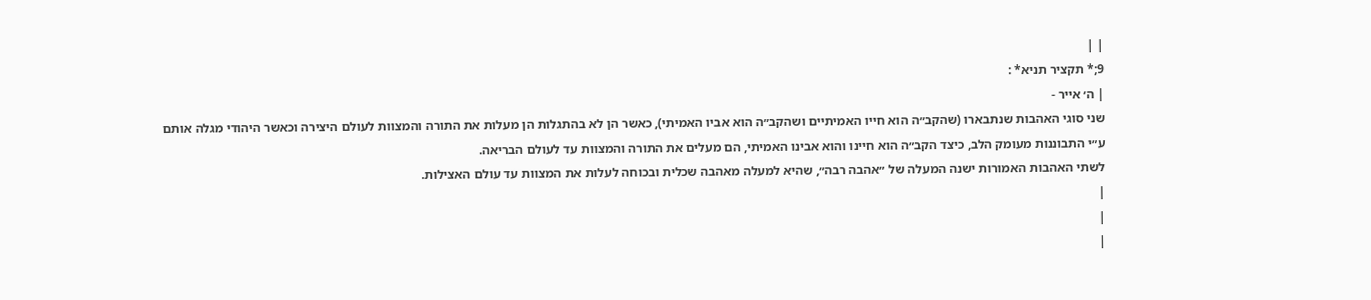| |
9;* תקציר תניא* :
| ה׳ אייר -
שני סוגי האהבות שנתבארו (שהקב״ה הוא חייו האמיתיים ושהקב״ה הוא אביו האמיתי), כאשר הן לא בהתגלות הן מעלות את התורה והמצוות לעולם היצירה וכאשר היהודי מגלה אותם ע״י התבוננות מעומק הלב, כיצד הקב״ה הוא חיינו והוא אבינו האמיתי, הם מעלים את התורה והמצוות עד לעולם הבריאה.
לשתי האהבות האמורות ישנה המעלה של ״אהבה רבה״, שהיא למעלה מאהבה שכלית ובכוחה לעלות את המצוות עד עולם האצילות.
|
|
|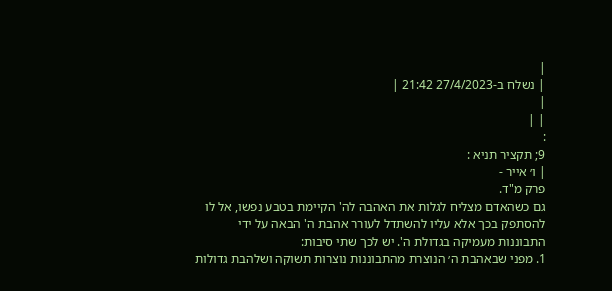|
| נשלח ב-27/4/2023 21:42 |
|
| |
:
9; תקציר תניא :
| ו׳ אייר -
פרק מ"ד.
גם כשהאדם מצליח לגלות את האהבה לה' הקיימת בטבע נפשו, אל לו להסתפק בכך אלא עליו להשתדל לעורר אהבת ה' הבאה על ידי התבוננות מעמיקה בגדולת ה'. יש לכך שתי סיבות:
1. מפני שבאהבת ה׳ הנוצרת מהתבוננות נוצרות תשוקה ושלהבת גדולות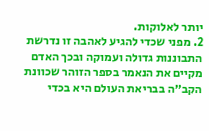יותר לאלוקות.
2. מפני שכדי להגיע לאהבה זו נדרשת התבוננות גדולה ועמוקה ובכך האדם מקיים את הנאמר בספר הזוהר שכוונת הקב״ה בבריאת העולם היא בכדי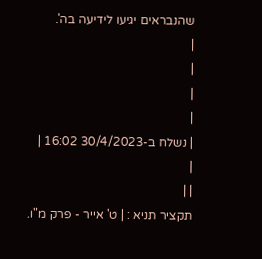שהנבראים יגיעו לידיעה בה'.
|
|
|
|
| נשלח ב-30/4/2023 16:02 |
|
| |
תקציר תניא : | ט' אייר - פרק מ"ו.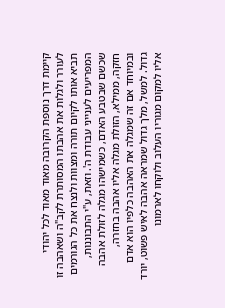קיימת דרך נוספת הקרובה מאוד מאוד לכל יהודי לעורר ולגלות את אהבתו המסותרת לקב"ה ושאהבה זו תביא אותו לקיום תורה ומצוות ולנצח את כל הגורמים המפריעים לענייני עבודת ה'. וזאת, ע"י התבוננות, שכשם שבטבע האדם, כשמישהו מגלה לזולת אהבה חזקה, ממילא, הזולת מגלה אליו אהבה בחזרה, ובמיוחד אם זה שמגלה את האהבה כלפיו הוא אדם גדול. למשל, מלך גדול שמראה אהבה לאיש פשוט, יורד אליו למקום מגוריו העלוב ולוקחו לארמונו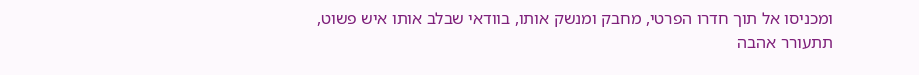ומכניסו אל תוך חדרו הפרטי, מחבק ומנשק אותו, בוודאי שבלב אותו איש פשוט, תתעורר אהבה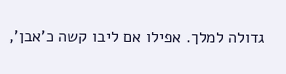גדולה למלך. אפילו אם ליבו קשה כ'אבן',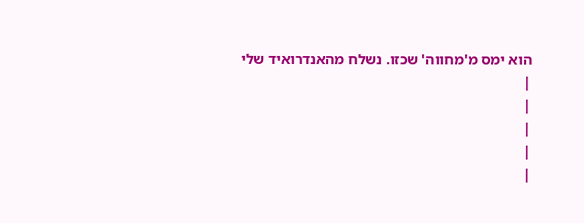הוא ימס מ'מחווה' שכזו. נשלח מהאנדרואיד שלי
|
|
|
|
|